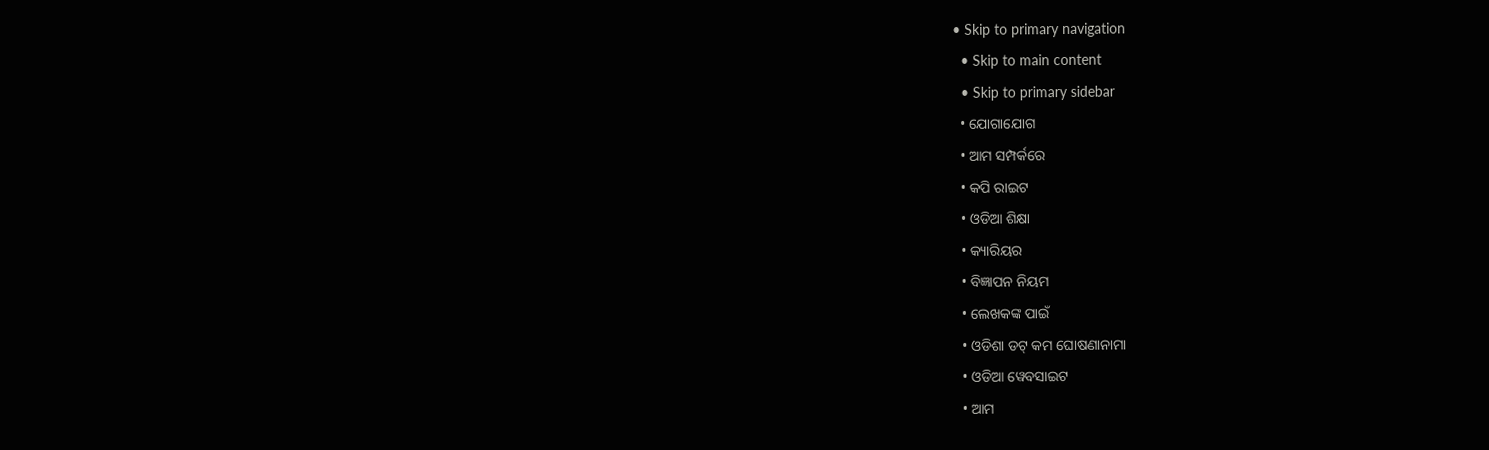• Skip to primary navigation
  • Skip to main content
  • Skip to primary sidebar
  • ଯୋଗାଯୋଗ
  • ଆମ ସମ୍ପର୍କରେ
  • କପି ରାଇଟ
  • ଓଡିଆ ଶିକ୍ଷା
  • କ୍ୟାରିୟର
  • ବିଜ୍ଞାପନ ନିୟମ
  • ଲେଖକଙ୍କ ପାଇଁ
  • ଓଡିଶା ଡଟ୍ କମ ଘୋଷଣାନାମା
  • ଓଡିଆ ୱେବସାଇଟ
  • ଆମ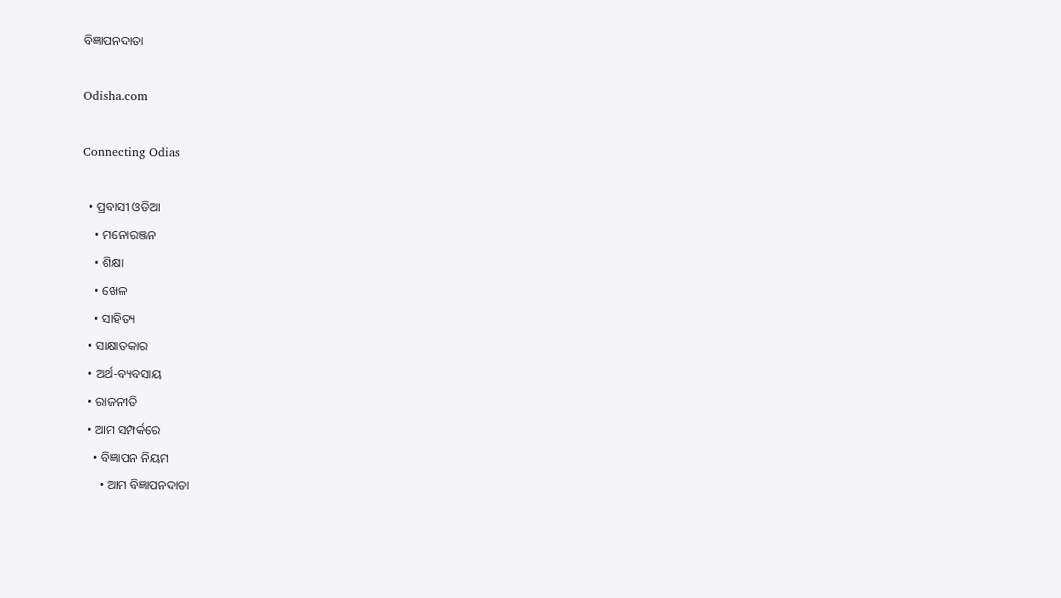ବିଜ୍ଞାପନଦାତା

Odisha.com

Connecting Odias

  • ପ୍ରବାସୀ ଓଡିଆ
    • ମନୋରଞ୍ଜନ
    • ଶିକ୍ଷା
    • ଖେଳ
    • ସାହିତ୍ୟ
  • ସାକ୍ଷାତକାର
  • ଅର୍ଥ-ବ୍ୟବସାୟ
  • ରାଜନୀତି
  • ଆମ ସମ୍ପର୍କରେ
    • ବିଜ୍ଞାପନ ନିୟମ
      • ଆମ ବିଜ୍ଞାପନଦାତା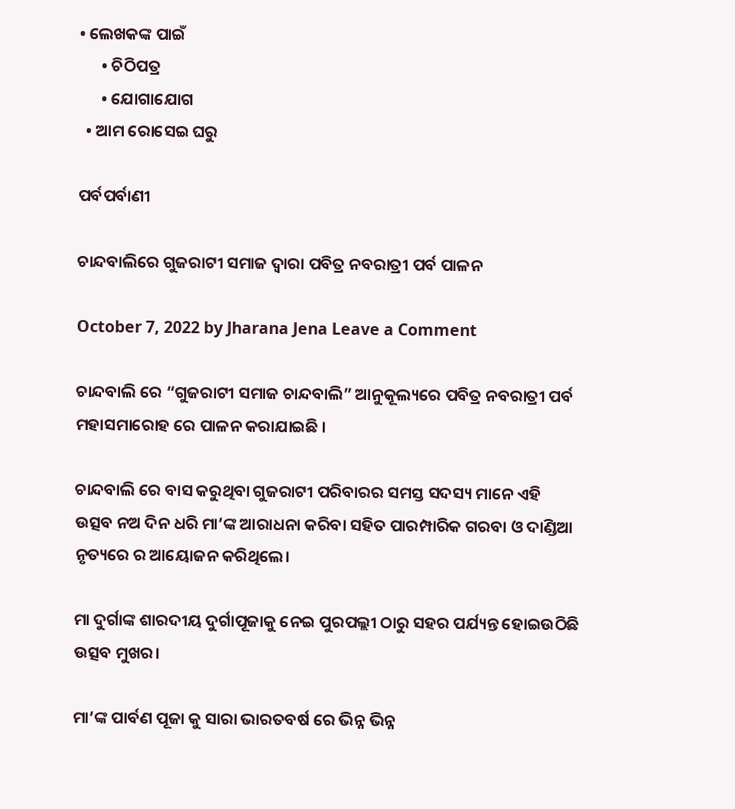• ଲେଖକଙ୍କ ପାଇଁ
      • ଚିଠିପତ୍ର
      • ଯୋଗାଯୋଗ
  • ଆମ ରୋସେଇ ଘରୁ

ପର୍ବପର୍ବାଣୀ

ଚାନ୍ଦବାଲିରେ ଗୁଜରାଟୀ ସମାଜ ଦ୍ୱାରା ପବିତ୍ର ନବରାତ୍ରୀ ପର୍ବ ପାଳନ

October 7, 2022 by Jharana Jena Leave a Comment

ଚାନ୍ଦବାଲି ରେ “ଗୁଜରାଟୀ ସମାଜ ଚାନ୍ଦବାଲି” ଆନୁକୂଲ୍ୟରେ ପବିତ୍ର ନବରାତ୍ରୀ ପର୍ବ ମହାସମାରୋହ ରେ ପାଳନ କରାଯାଇଛି ।

ଚାନ୍ଦବାଲି ରେ ବାସ କରୁଥିବା ଗୁଜରାଟୀ ପରିବାରର ସମସ୍ତ ସଦସ୍ୟ ମାନେ ଏହି ଉତ୍ସବ ନଅ ଦିନ ଧରି ମା’ଙ୍କ ଆରାଧନା କରିବା ସହିତ ପାରମ୍ପାରିକ ଗରବା ଓ ଦାଣ୍ଡିଆ ନୃତ୍ୟରେ ର ଆୟୋଜନ କରିଥିଲେ।

ମା ଦୁର୍ଗାଙ୍କ ଶାରଦୀୟ ଦୁର୍ଗାପୂଜାକୁ ନେଇ ପୁରପଲ୍ଲୀ ଠାରୁ ସହର ପର୍ଯ୍ୟନ୍ତ ହୋଇଉଠିଛି ଉତ୍ସବ ମୁଖର।

ମା’ଙ୍କ ପାର୍ବଣ ପୂଜା କୁ ସାରା ଭାରତବର୍ଷ ରେ ଭିନ୍ନ ଭିନ୍ନ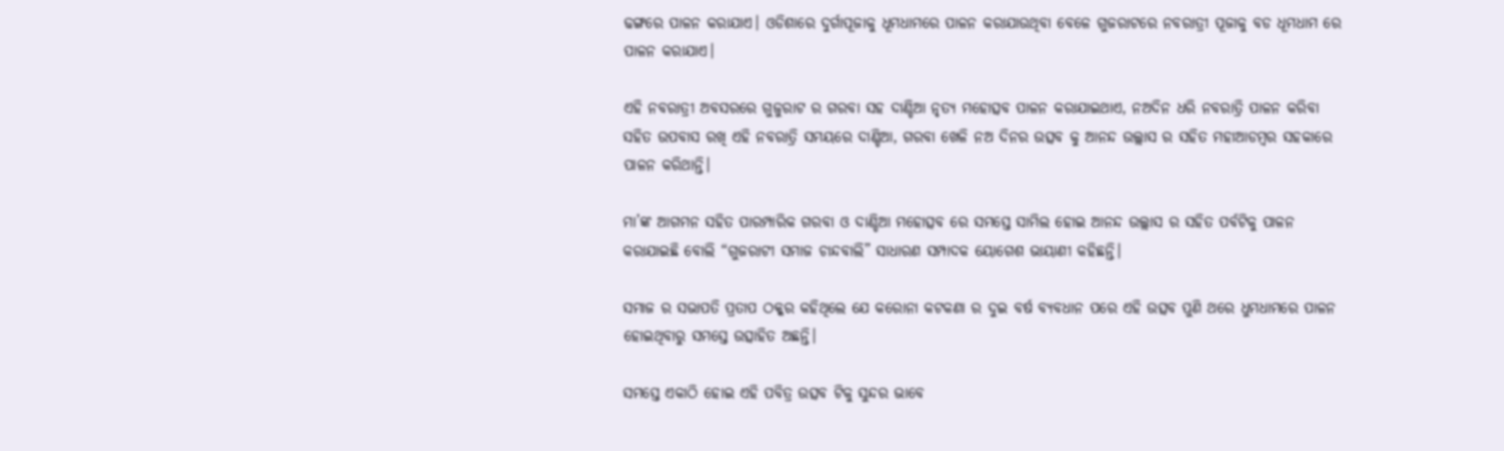ଢଙ୍ଗରେ ପାଳନ କରାଯାଏ। ଓଡିଶାରେ ଦୁର୍ଗାପୂଜାକୁ ଧୂମଧାମରେ ପାଳନ କରାଯାଉଥିବା ବେଳେ ଗୁଜରାଟରେ ନବରାତ୍ରୀ ପୂଜାକୁ ବଡ ଧୂମଧାମ ରେ ପାଳନ କରାଯାଏ।

ଏହି ନବରାତ୍ରୀ ଅବସରରେ ଗୁଜୁରାଟ ର ଗରବା ସହ ଦାଣ୍ଡିଆ ନୃତ୍ୟ ମହୋତ୍ସବ ପାଳନ କରାଯାଇଥାଏ, ନଅଦିନ ଧରି ନବରାତ୍ରି ପାଳନ କରିବା ସହିତ ଉପବାସ ରଖି ଏହି ନବରାତ୍ରି ସମୟରେ ଦାଣ୍ଡିଆ, ଗରବା ଖେଳି ନଅ ଦିନର ଉତ୍ସବ କୁ ଆନନ୍ଦ ଉଲ୍ଲାସ ର ସହିତ ମହାଆଡମ୍ବର ସହକାରେ ପାଳନ କରିଥାନ୍ତି।

ମା’ଙ୍କ ଆଗମନ ସହିତ ପାରମ୍ପାରିକ ଗରବା ଓ ଦାଣ୍ଡିଆ ମହୋତ୍ସବ ରେ ସମସ୍ତେ ସାମିଲ ହୋଇ ଆନନ୍ଦ ଉଲ୍ଲାସ ର ସହିତ ପର୍ବଟିକୁ ପାଳନ କରାଯାଇଛି ବୋଲି “ଗୁଜରାଟୀ ସମାଜ ଚାନ୍ଦବାଲି” ସାଧାରଣ ସମ୍ପାଦକ ୟୋଗେଶ ଭାୟାଣୀ କହିଛନ୍ତି।

ସମାଜ ର ସଭାପତି ପ୍ରତାପ ଠକ୍କର କହିଥିଲେ ଯେ କରୋନା କଟକଣା ର ଦୁଇ ବର୍ଷ ବ୍ୟବଧାନ ପରେ ଏହି ଉତ୍ସବ ପୁଣି ଥରେ ଧୁମଧାମରେ ପାଳନ ହୋଇଥିବାରୁ ସମସ୍ତେ ଉତ୍ସାହିତ ଅଛନ୍ତି।

ସମସ୍ତେ ଏକାଠି ହୋଇ ଏହି ପବିତ୍ର ଉତ୍ସବ ଟିକୁ ସୁନ୍ଦର ଭାବେ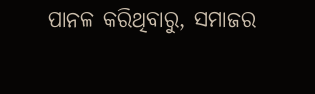ପାନଳ କରିଥିବାରୁ, ସମାଜର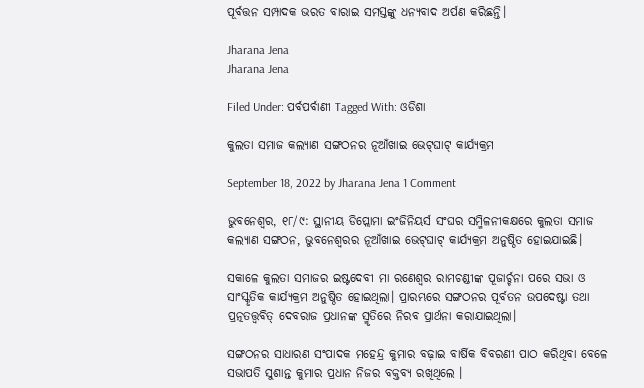ପୂର୍ବତ୍ତନ ସମ୍ପାଦକ ଭରତ ବାରାଇ ସମସ୍ତଙ୍କୁ ଧନ୍ୟବାଦ ଅର୍ପଣ କରିଛନ୍ତି।

Jharana Jena
Jharana Jena

Filed Under: ପର୍ବପର୍ବାଣୀ Tagged With: ଓଡିଶା

କୁଲତା ସମାଜ କଲ୍ୟାଣ ସଙ୍ଗଠନର ନୂଆଁଖାଇ ଭେଟ୍‌ଘାଟ୍‌ କାର୍ଯ୍ୟକ୍ରମ

September 18, 2022 by Jharana Jena 1 Comment

ଭୁବନେଶ୍ୱର, ୧୮/୯: ସ୍ଥାନୀୟ ଡିପ୍ଲୋମା ଇଂଜିନିୟର୍ସ ସଂଘର ସମ୍ମିଳନୀକକ୍ଷରେ କୁଲତା ସମାଜ କଲ୍ୟାଣ ସଙ୍ଗଠନ, ଭୁବନେଶ୍ୱରର ନୂଆଁଖାଇ ଭେଟ୍‌ଘାଟ୍ କାର୍ଯ୍ୟକ୍ରମ ଅନୁଷ୍ଠିତ ହୋଇଯାଇଛି।

ସକାଳେ କୁଲତା ସମାଜର ଇଷ୍ଟଦେବୀ ମା ରଣେଶ୍ୱର ରାମଚଣ୍ଡୀଙ୍କ ପୂଜାର୍ଚ୍ଚନା ପରେ ସଭା ଓ ସାଂସ୍କୃତିକ କାର୍ଯ୍ୟକ୍ରମ ଅନୁଷ୍ଠିତ ହୋଇଥିଲା। ପ୍ରାରମ୍ଭରେ ସଙ୍ଗଠନର ପୂର୍ବତନ ଉପଦେ‌ଷ୍ଟା ତଥା ପ୍ରତ୍ନତତ୍ତ୍ବବିତ୍‌ ଦେବରାଜ ପ୍ରଧାନଙ୍କ ସ୍ମୃତିରେ ନିରବ ପ୍ରାର୍ଥନା କରାଯାଇଥିଲା।

ସଙ୍ଗଠନର ସାଧାରଣ ସଂପାଦକ ମହେନ୍ଦ୍ର କୁମାର ବଢ଼ାଇ ବାର୍ଷିକ ବିବରଣୀ ପାଠ କରିଥିବା ବେଳେ ସଭାପତି ସୁଶାନ୍ତ କୁମାର ପ୍ରଧାନ ନିଜର ବକ୍ତବ୍ୟ ରଖିଥିଲେ ।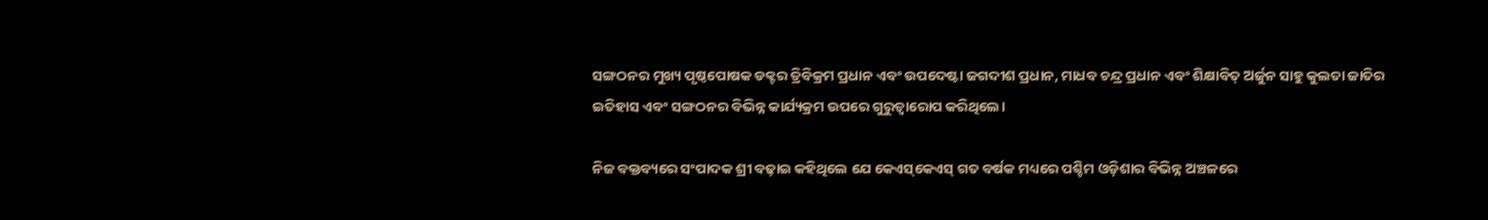ସଙ୍ଗଠନର ମୁଖ୍ୟ ପୃଷ୍ଠପୋଷକ ଡକ୍ଟର ତ୍ରିବିକ୍ରମ ପ୍ରଧାନ ଏବଂ ଉପଦେଷ୍ଟା ଜଗଦୀଶ ପ୍ରଧାନ, ମାଧବ ଚନ୍ଦ୍ର ପ୍ରଧାନ ଏବଂ ଶିକ୍ଷାବିତ୍ ଅର୍ଜୁନ ସାହୁ କୁଲତା ଜାତିର ଇତିହାସ ଏବଂ ସଙ୍ଗଠନର ବିଭିନ୍ନ କାର୍ଯ୍ୟକ୍ରମ ଉପରେ ଗୁରୁତ୍ୱାରୋପ କରିଥିଲେ।

ନିଜ ବକ୍ତବ୍ୟରେ ସଂପାଦକ ଶ୍ରୀ ବଢ଼ାଇ କହିଥିଲେ ଯେ କେଏସ୍‌କେଏସ୍ ଗତ ବର୍ଷକ ମଧ୍ୟରେ ପଶ୍ଚିମ ଓଡ଼ିଶାର ବିଭିନ୍ନ ଅଞ୍ଚଳରେ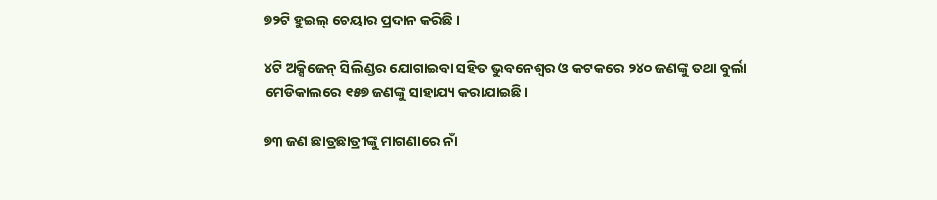୭୨ଟି ହୁଇଲ୍ ଚେୟାର ପ୍ରଦାନ କରିଛି ।

୪ଟି ଅକ୍ସିଜେନ୍ ସିଲିଣ୍ଡର ଯୋଗାଇବା ସହିତ ଭୁବନେଶ୍ୱର ଓ କଟକରେ ୨୪୦ ଜଣଙ୍କୁ ତଥା ବୁର୍ଲା ମେଡିକାଲରେ ୧୫୭ ଜଣଙ୍କୁ ସାହାଯ୍ୟ କରାଯାଇଛି।

୭୩ ଜଣ ଛାତ୍ରଛାତ୍ରୀଙ୍କୁ ମାଗଣାରେ ନାଁ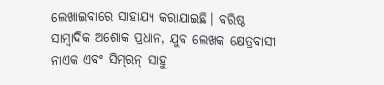ଲେଖାଇବାରେ ସାହାଯ୍ୟ କରାଯାଇଛି। ବରିଷ୍ଠ ସାମ୍ବାଦିକ ଅଶୋକ ପ୍ରଧାନ, ଯୁବ ଲେଖକ କ୍ଷେତ୍ରବାସୀ ନାଏକ ଏବଂ ସିମ୍‌ରନ୍ ସାହୁ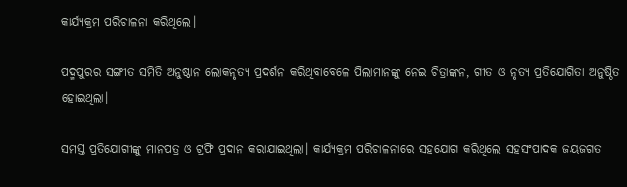କାର୍ଯ୍ୟକ୍ରମ ପରିଚାଳନା କରିଥିଲେ।

ପଦ୍ମପୁରର ସଙ୍ଗୀତ ସମିତି ଅନୁଷ୍ଠାନ ଲୋକନୃତ୍ୟ ପ୍ରଦର୍ଶନ କରିଥିବାବେଳେ ପିଲାମାନଙ୍କୁ ନେଇ ଚିତ୍ରାଙ୍କନ, ଗୀତ ଓ ନୃତ୍ୟ ପ୍ରତିଯୋଗିତା ଅନୁଷ୍ଠିତ ହୋଇଥିଲା।

ସମସ୍ତ ପ୍ରତିଯୋଗୀଙ୍କୁ ମାନପତ୍ର ଓ ଟ୍ରଫି ପ୍ରଦାନ କରାଯାଇଥିଲା। କାର୍ଯ୍ୟକ୍ରମ ପରିଚାଳନାରେ ସହଯୋଗ କରିଥିଲେ ସହସଂପାଦକ ଜୟଜଗତ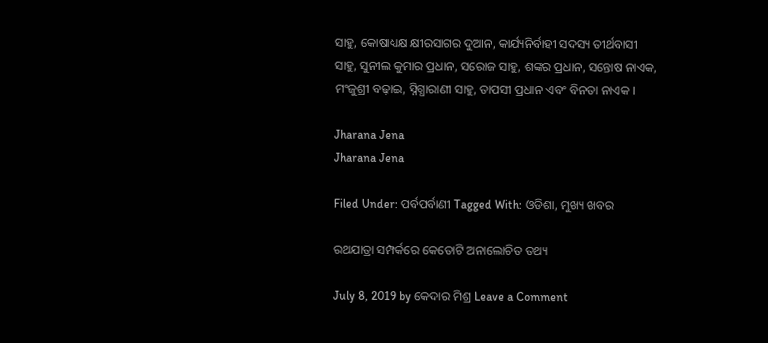ସାହୁ, କୋଷାଧ୍ୟକ୍ଷ କ୍ଷୀରସାଗର ଦୁଆନ, କାର୍ଯ୍ୟନିର୍ବାହୀ ସଦସ୍ୟ ତୀର୍ଥବାସୀ ସାହୁ, ସୁନୀଲ କୁମାର ପ୍ରଧାନ, ସରୋଜ ସାହୁ, ଶଙ୍କର ପ୍ରଧାନ, ସନ୍ତୋଷ ନାଏକ, ମଂଜୁଶ୍ରୀ ବଢ଼ାଇ, ସ୍ନିଗ୍ଧାରାଣୀ ସାହୁ, ତାପସୀ ପ୍ରଧାନ ଏବଂ ବିନତା ନାଏକ ।

Jharana Jena
Jharana Jena

Filed Under: ପର୍ବପର୍ବାଣୀ Tagged With: ଓଡିଶା, ମୁଖ୍ୟ ଖବର

ରଥଯାତ୍ରା ସମ୍ପର୍କରେ କେତୋଟି ଅନାଲୋଚିତ ତଥ୍ୟ

July 8, 2019 by କେଦାର ମିଶ୍ର Leave a Comment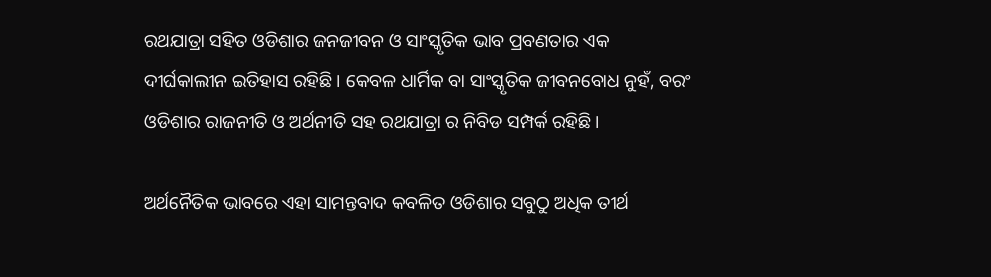ରଥଯାତ୍ରା ସହିତ ଓଡିଶାର ଜନଜୀବନ ଓ ସାଂସ୍କୃତିକ ଭାବ ପ୍ରବଣତାର ଏକ ଦୀର୍ଘକାଲୀନ ଇତିହାସ ରହିଛି । କେବଳ ଧାର୍ମିକ ବା ସାଂସ୍କୃତିକ ଜୀବନବୋଧ ନୁହଁ, ବରଂ ଓଡିଶାର ରାଜନୀତି ଓ ଅର୍ଥନୀତି ସହ ରଥଯାତ୍ରା ର ନିବିଡ ସମ୍ପର୍କ ରହିଛି।

ଅର୍ଥନୈତିକ ଭାବରେ ଏହା ସାମନ୍ତବାଦ କବଳିତ ଓଡିଶାର ସବୁଠୁ ଅଧିକ ତୀର୍ଥ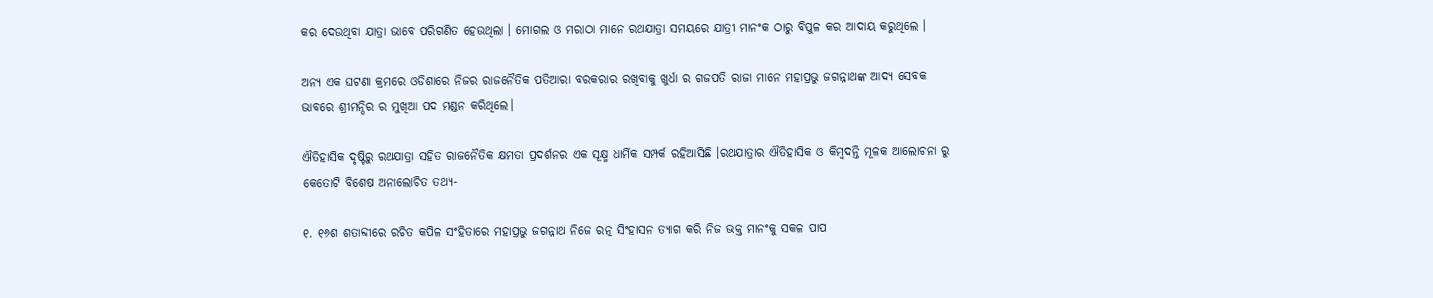କର ଦେଉଥିବା ଯାତ୍ରା ଭାବେ ପରିଗଣିତ ହେଉଥିଲା । ମୋଗଲ ଓ ମରାଠା ମାନେ ରଥଯାତ୍ରା ସମୟରେ ଯାତ୍ରୀ ମାନଂକ ଠାରୁ ବିପୁଳ କର ଆଦାୟ କରୁଥିଲେ ।

ଅନ୍ୟ ଏକ ଘଟଣା କ୍ରମରେ ଓଡିଶାରେ ନିଜର ରାଜନୈତିକ ପତିଆରା ବରକରାର ରଖିବାକୁ ଖୁର୍ଧା ର ଗଜପତି ରାଜା ମାନେ ମହାପ୍ରଭୁ ଜଗନ୍ନାଥଙ୍କ ଆଦ୍ୟ ସେବକ ଭାବରେ ଶ୍ରୀମନ୍ଦିର ର ମୁଖିଆ ପଦ ମଣ୍ଡନ କରିଥିଲେ।

ଐତିହାସିକ ଦୃଷ୍ଟିରୁ ରଥଯାତ୍ରା ସହିତ ରାଜନୈତିକ କ୍ଷମତା ପ୍ରଦର୍ଶନର ଏକ ସୂକ୍ଷ୍ମ ଧାର୍ମିକ ସମ୍ପର୍କ ରହିଆସିଛି ।ରଥଯାତ୍ରାର ଐତିହାସିକ ଓ କିମ୍ବଦନ୍ତି ମୂଳକ ଆଲୋଚନା ରୁ କେତୋଟି ବିଶେଷ ଅନାଲୋଚିତ ତଥ୍ୟ-

୧. ୧୬ଶ ଶତାବ୍ଦୀରେ ରଚିତ କପିଳ ସଂହିତାରେ ମହାପ୍ରଭୁ ଜଗନ୍ନାଥ ନିଜେ ରତ୍ନ ସିଂହାସନ ତ୍ୟାଗ କରି ନିଜ ଭକ୍ତ ମାନଂକୁ ସକଳ ପାପ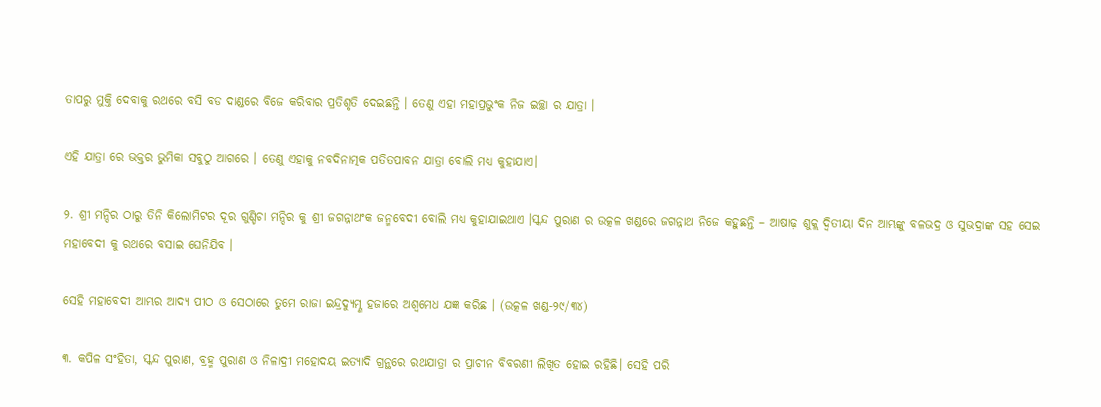ତାପରୁ ମୁକ୍ତି ଦେବାକୁ ରଥରେ ବସି ବଡ ଦାଣ୍ଡରେ ବିଜେ କରିବାର ପ୍ରତିଶୃତି ଦେଇଛନ୍ତି । ତେଣୁ ଏହା ମହାପ୍ରଭୁଂକ ନିଜ ଇଚ୍ଛା ର ଯାତ୍ରା ।

ଏହି ଯାତ୍ରା ରେ ଭକ୍ତର ଭୁମିକା ସବୁଠୁ ଆଗରେ । ତେଣୁ ଏହାକୁ ନବଦିନାତ୍ମକ ପତିତପାବନ ଯାତ୍ରା ବୋଲି ମଧ୍ୟ କୁହାଯାଏ।

୨. ଶ୍ରୀ ମନ୍ଦିର ଠାରୁ ତିନି କିଲୋମିଟର ଦୂର ଗୁଣ୍ଡିଚା ମନ୍ଦିର କୁ ଶ୍ରୀ ଜଗନ୍ନାଥଂକ ଜନ୍ମବେଦୀ ବୋଲି ମଧ୍ୟ କୁହାଯାଇଥାଏ ।ସ୍କନ୍ଦ ପୁରାଣ ର ଉତ୍କଳ ଖଣ୍ଡରେ ଜଗନ୍ନାଥ ନିଜେ କହୁଛନ୍ତି – ଆଷାଢ଼ ଶୁକ୍ଲ ଦ୍ଵିତୀୟା ଦିନ ଆମ୍ଭଙ୍କୁ ବଳଭଦ୍ର ଓ ସୁଭଦ୍ରାଙ୍କ ସହ ସେଇ ମହାବେଦୀ କୁ ରଥରେ ବସାଇ ଘେନିଯିବ ।

ସେହି ମହାବେଦୀ ଆମ୍ଭର ଆଦ୍ୟ ପୀଠ ଓ ସେଠାରେ ତୁମେ ରାଜା ଇନ୍ଦ୍ରଦ୍ୟୁମ୍ଣ ହଜାରେ ଅଶ୍ଵମେଧ ଯଜ୍ଞ କରିଛ । (ଉତ୍କଳ ଖଣ୍ଡ-୨୯/୩୪)

୩. କପିଳ ସଂହିତା, ସ୍କନ୍ଦ ପୁରାଣ, ବ୍ରହ୍ମ ପୁରାଣ ଓ ନିଳାଦ୍ରୀ ମହୋଦୟ ଇତ୍ୟାଦି ଗ୍ରନ୍ଥରେ ରଥଯାତ୍ରା ର ପ୍ରାଚୀନ ବିବରଣୀ ଲିଖିତ ହୋଇ ରହିଛି। ସେହି ପରି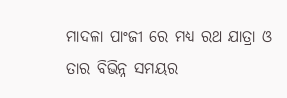ମାଦଳା ପାଂଜୀ ରେ ମଧ୍ୟ ରଥ ଯାତ୍ରା ଓ ତାର ବିଭିନ୍ନ ସମୟର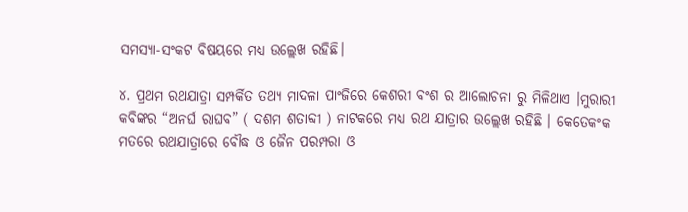ସମସ୍ୟା-ସଂକଟ ବିଷୟରେ ମଧ୍ୟ ଉଲ୍ଲେଖ ରହିଛି।

୪. ପ୍ରଥମ ରଥଯାତ୍ରା ସମ୍ପର୍କିତ ତଥ୍ୟ ମାଦଳା ପାଂଜିରେ କେଶରୀ ବଂଶ ର ଆଲୋଚନା ରୁ ମିଳିଥାଏ ।ମୁରାରୀ କବିଙ୍କର “ଅନର୍ଘ ରାଘବ” ( ଦଶମ ଶତାବ୍ଦୀ ) ନାଟକରେ ମଧ୍ୟ ରଥ ଯାତ୍ରାର ଉଲ୍ଲେଖ ରହିଛି । କେତେକଂକ ମତରେ ରଥଯାତ୍ରାରେ ବୌଦ୍ଧ ଓ ଜୈନ ପରମ୍ପରା ଓ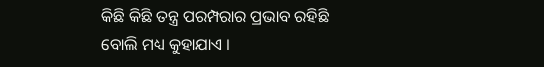କିଛି କିଛି ତନ୍ତ୍ର ପରମ୍ପରାର ପ୍ରଭାବ ରହିଛି ବୋଲି ମଧ୍ୟ କୁହାଯାଏ ।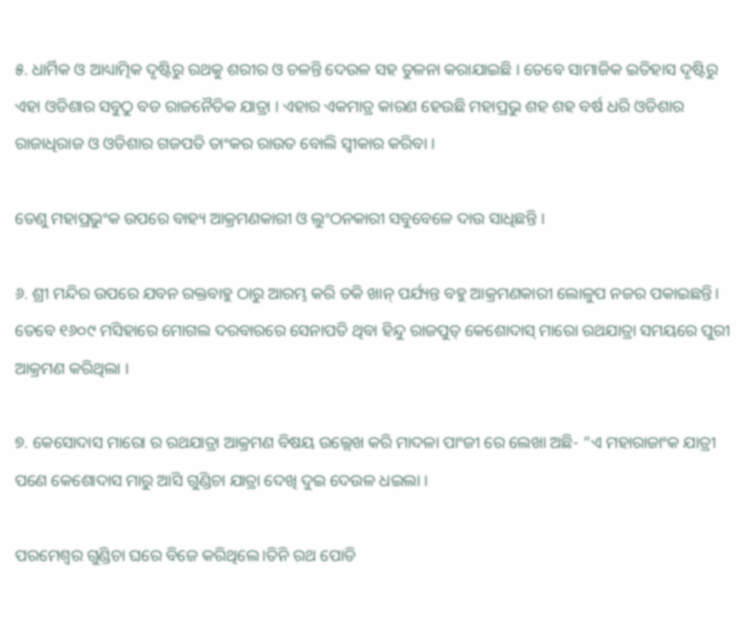୫. ଧାର୍ମିକ ଓ ଆଧ୍ୟାତ୍ମିକ ଦୃଷ୍ଟିରୁ ରଥକୁ ଶରୀର ଓ ଚଳନ୍ତି ଦେଉଳ ସହ ତୁଳନା କରାଯାଇଛି । ତେବେ ସାମାଜିକ ଇତିହାସ ଦୃଷ୍ଟିରୁ ଏହା ଓଡିଶାର ସବୁଠୁ ବଡ ରାଜନୈତିକ ଯାତ୍ରା । ଏହାର ଏକମାତ୍ର କାରଣ ହେଉଛି ମହାପ୍ରଭୁ ଶହ ଶହ ବର୍ଷ ଧରି ଓଡିଶାର ରାଜାଧିରାଜ ଓ ଓଡିଶାର ଗଜପତି ତାଂକର ରାଉତ ବୋଲି ସ୍ଵୀକାର କରିବା ।

ତେଣୁ ମହାପ୍ରଭୁଂକ ଉପରେ ବାହ୍ୟ ଆକ୍ରମଣକାରୀ ଓ ଲୁଂଠନକାରୀ ସବୁବେଳେ ଦାଉ ସାଧିଛନ୍ତି ।

୬. ଶ୍ରୀ ମନ୍ଦିର ଉପରେ ଯବନ ରକ୍ତବାହୁ ଠାରୁ ଆରମ୍ଭ କରି ତକି ଖାନ୍ ପର୍ଯ୍ୟନ୍ତ ବହୁ ଆକ୍ରମଣକାରୀ ଲୋଳୁପ ନଜର ପକାଇଛନ୍ତି। ତେବେ ୧୬୦୯ ମସିହାରେ ମୋଗଲ ଦରବାରରେ ସେନାପତି ଥିବା ହିନ୍ଦୁ ରାଜପୁତ୍ କେଶୋଦାସ୍ ମାରୋ ରଥଯାତ୍ରା ସମୟରେ ପୁରୀ ଆକ୍ରମଣ କରିଥିଲା ।

୭. କେସୋଦାସ ମାରୋ ର ରଥଯାତ୍ରା ଆକ୍ରମଣ ବିଷୟ ଉଲ୍ଲେଖ କରି ମାଦଳା ପାଂଜୀ ରେ ଲେଖା ଅଛି- “ଏ ମହାରାଜାଂକ ଯାତ୍ରୀ ପଣେ କେଶୋଦାସ ମାରୁ ଆସି ଗୁଣ୍ଡିଚା ଯାତ୍ରା ଦେଖି ଦୁଇ ଦେଉଳ ଧଇଲା ।

ପରମେଶ୍ବର ଗୁଣ୍ଡିଚା ଘରେ ବିଜେ କରିଥିଲେ।ତିନି ରଥ ପୋଡି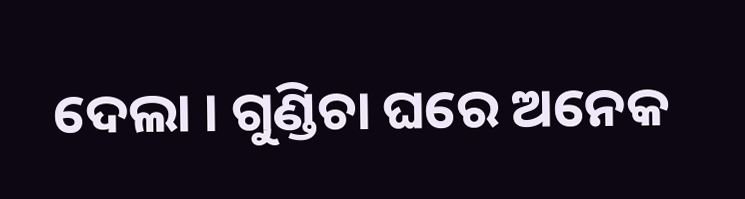ଦେଲା । ଗୁଣ୍ଡିଚା ଘରେ ଅନେକ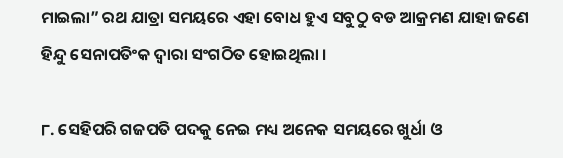ମାଇଲା” ରଥ ଯାତ୍ରା ସମୟରେ ଏହା ବୋଧ ହୁଏ ସବୁଠୁ ବଡ ଆକ୍ରମଣ ଯାହା ଜଣେ ହିନ୍ଦୁ ସେନାପତିଂକ ଦ୍ଵାରା ସଂଗଠିତ ହୋଇଥିଲା ।

୮. ସେହିପରି ଗଜପତି ପଦକୁ ନେଇ ମଧ୍ୟ ଅନେକ ସମୟରେ ଖୁର୍ଧା ଓ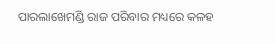ପାରଲାଖେମଣ୍ଡି ରାଜ ପରିବାର ମଧ୍ୟରେ କଳହ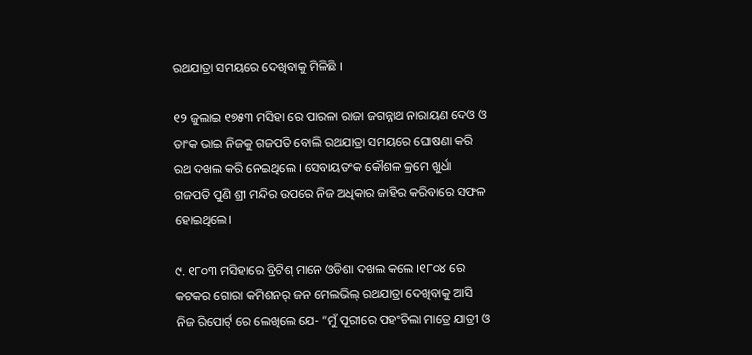ରଥଯାତ୍ରା ସମୟରେ ଦେଖିବାକୁ ମିଳିଛି ।

୧୨ ଜୁଲାଇ ୧୭୫୩ ମସିହା ରେ ପାରଳା ରାଜା ଜଗନ୍ନାଥ ନାରାୟଣ ଦେଓ ଓ ତାଂକ ଭାଇ ନିଜକୁ ଗଜପତି ବୋଲି ରଥଯାତ୍ରା ସମୟରେ ଘୋଷଣା କରି ରଥ ଦଖଲ କରି ନେଇଥିଲେ । ସେବାୟତଂକ କୌଶଳ କ୍ରମେ ଖୁର୍ଧା ଗଜପତି ପୁଣି ଶ୍ରୀ ମନ୍ଦିର ଉପରେ ନିଜ ଅଧିକାର ଜାହିର କରିବାରେ ସଫଳ ହୋଇଥିଲେ।

୯. ୧୮୦୩ ମସିହାରେ ବ୍ରିଟିଶ୍ ମାନେ ଓଡିଶା ଦଖଲ କଲେ ।୧୮୦୪ ରେ କଟକର ଗୋରା କମିଶନର୍ ଜନ ମେଲଭିଲ୍ ରଥଯାତ୍ରା ଦେଖିବାକୁ ଆସି ନିଜ ରିପୋର୍ଟ୍ ରେ ଲେଖିଲେ ଯେ- “ମୁଁ ପୂରୀରେ ପହଂଚିଲା ମାତ୍ରେ ଯାତ୍ରୀ ଓ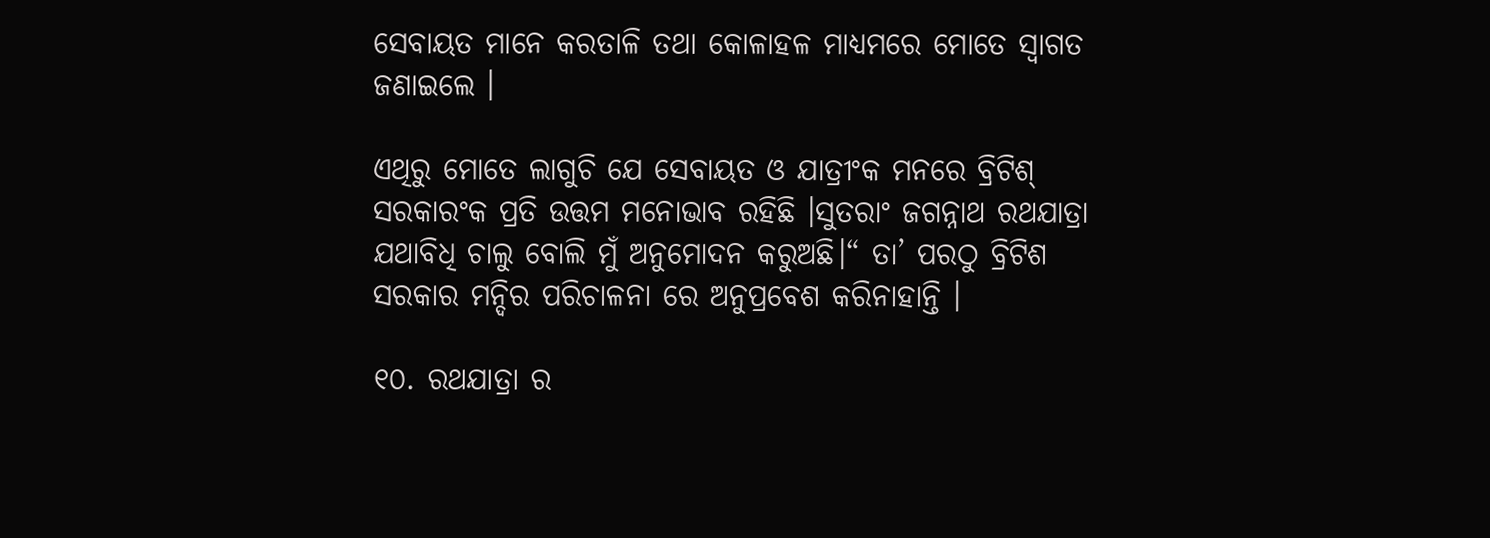ସେବାୟତ ମାନେ କରତାଳି ତଥା କୋଳାହଳ ମାଧ୍ୟମରେ ମୋତେ ସ୍ଵାଗତ ଜଣାଇଲେ ।

ଏଥିରୁ ମୋତେ ଲାଗୁଚି ଯେ ସେବାୟତ ଓ ଯାତ୍ରୀଂକ ମନରେ ବ୍ରିଟିଶ୍ ସରକାରଂକ ପ୍ରତି ଉତ୍ତମ ମନୋଭାବ ରହିଛି ।ସୁତରାଂ ଜଗନ୍ନାଥ ରଥଯାତ୍ରା ଯଥାବିଧି ଚାଲୁ ବୋଲି ମୁଁ ଅନୁମୋଦନ କରୁଅଛି।“ ତା’ ପରଠୁ ବ୍ରିଟିଶ ସରକାର ମନ୍ଦିର ପରିଚାଳନା ରେ ଅନୁପ୍ରବେଶ କରିନାହାନ୍ତି ।

୧୦. ରଥଯାତ୍ରା ର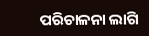ପରିଚାଳନା ଲାଗି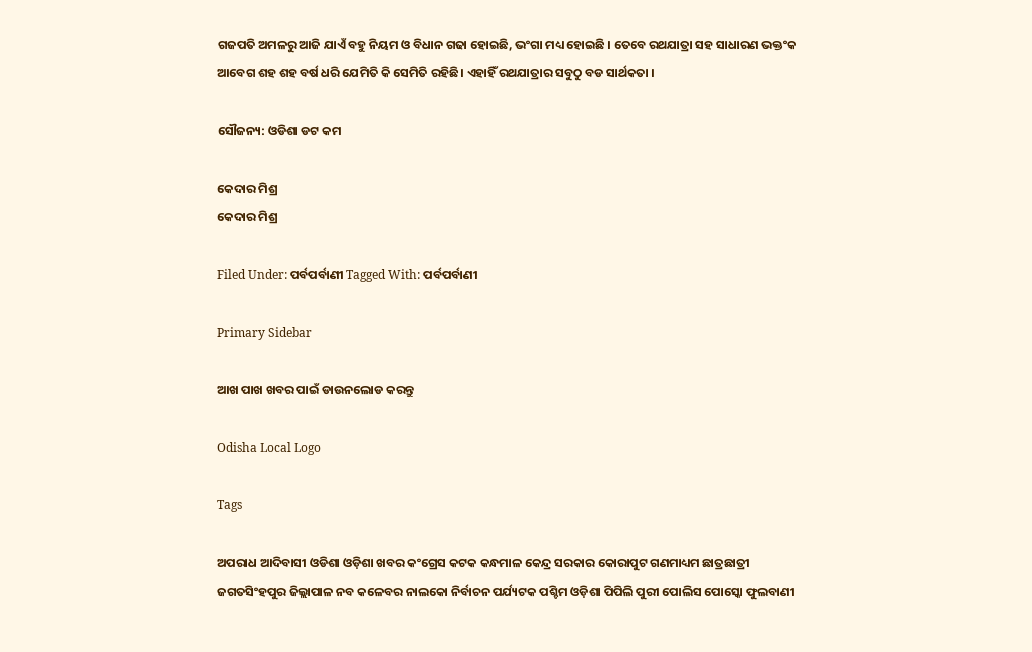ଗଜପତି ଅମଳରୁ ଆଜି ଯାଏଁ ବହୁ ନିୟମ ଓ ବିଧାନ ଗଢା ହୋଇଛି, ଭଂଗା ମଧ୍ୟ ହୋଇଛି । ତେବେ ରଥଯାତ୍ରା ସହ ସାଧାରଣ ଭକ୍ତଂକ ଆବେଗ ଶହ ଶହ ବର୍ଷ ଧରି ଯେମିତି କି ସେମିତି ରହିଛି। ଏହାହିଁ ରଥଯାତ୍ରାର ସବୁଠୁ ବଡ ସାର୍ଥକତା ।

ସୌଜନ୍ୟ: ଓଡିଶା ଡଟ କମ

କେଦାର ମିଶ୍ର
କେଦାର ମିଶ୍ର

Filed Under: ପର୍ବପର୍ବାଣୀ Tagged With: ପର୍ବପର୍ବାଣୀ

Primary Sidebar

ଆଖ ପାଖ ଖବର ପାଇଁ ଡାଉନଲୋଡ କରନ୍ତୁ

Odisha Local Logo

Tags

ଅପରାଧ ଆଦିବାସୀ ଓଡିଶା ଓଡ଼ିଶା ଖବର କଂଗ୍ରେସ କଟକ କନ୍ଧମାଳ କେନ୍ଦ୍ର ସରକାର କୋରାପୁଟ ଗଣମାଧ୍ୟମ ଛାତ୍ରଛାତ୍ରୀ ଜଗତସିଂହପୁର ଜିଲ୍ଲାପାଳ ନବ କଳେବର ନାଲକୋ ନିର୍ବାଚନ ପର୍ଯ୍ୟଟକ ପଶ୍ଚିମ ଓଡ଼ିଶା ପିପିଲି ପୁରୀ ପୋଲିସ ପୋସ୍କୋ ଫୁଲବାଣୀ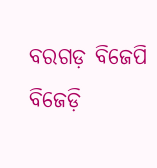ବରଗଡ଼ ବିଜେପି ବିଜେଡ଼ି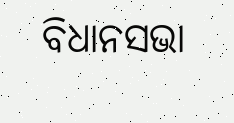ବିଧାନସଭା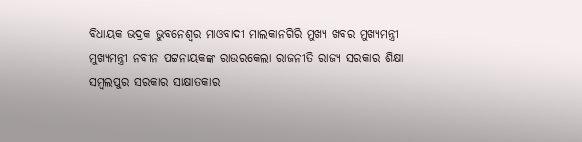ବିଧାୟକ ଭଦ୍ରକ ଭୁବନେଶ୍ୱର ମାଓବାଦୀ ମାଲକାନଗିରି ମୁଖ୍ୟ ଖବର ମୁଖ୍ୟମନ୍ତ୍ରୀ ମୁଖ୍ୟମନ୍ତ୍ରୀ ନବୀନ ପଟ୍ଟନାୟକଙ୍କ ରାଉରକେଲା ରାଜନୀତି ରାଜ୍ୟ ସରକାର ଶିକ୍ଷା ସମ୍ବଲପୁର ସରକାର ସାକ୍ଷାତକାର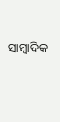ସାମ୍ବାଦିକ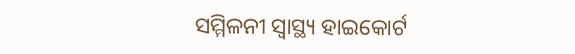ସମ୍ମିଳନୀ ସ୍ୱାସ୍ଥ୍ୟ ହାଇକୋର୍ଟ